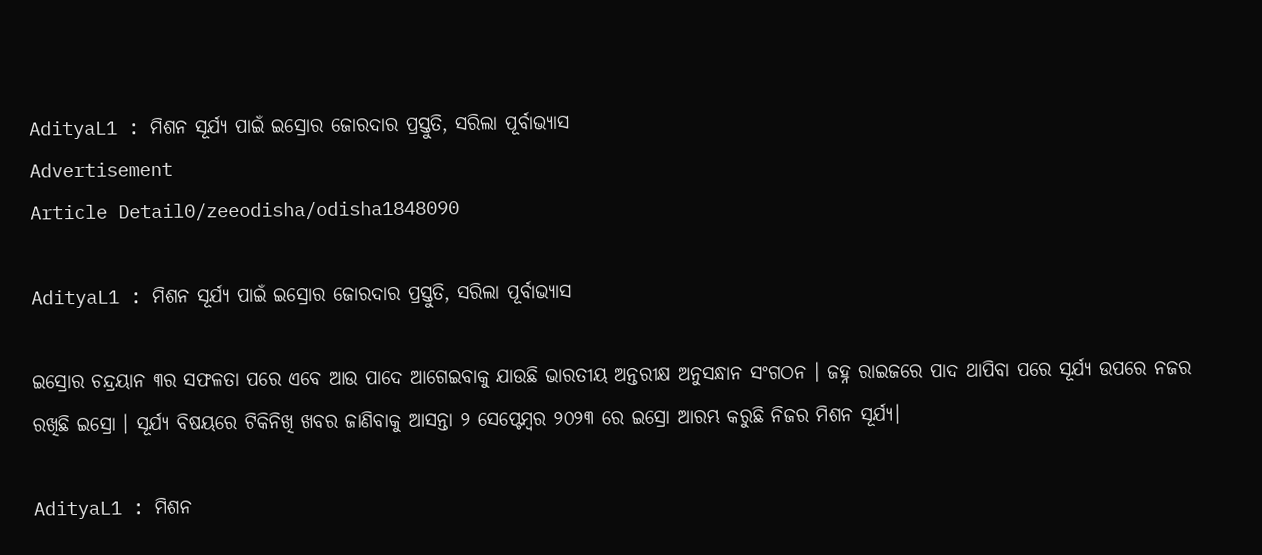AdityaL1 : ମିଶନ ସୂର୍ଯ୍ୟ ପାଇଁ ଇସ୍ରୋର ଜୋରଦାର ପ୍ରସ୍ତୁତି, ସରିଲା ପୂର୍ବାଭ୍ୟାସ
Advertisement
Article Detail0/zeeodisha/odisha1848090

AdityaL1 : ମିଶନ ସୂର୍ଯ୍ୟ ପାଇଁ ଇସ୍ରୋର ଜୋରଦାର ପ୍ରସ୍ତୁତି, ସରିଲା ପୂର୍ବାଭ୍ୟାସ

ଇସ୍ରୋର ଚନ୍ଦ୍ରୟାନ ୩ର ସଫଳତା ପରେ ଏବେ ଆଉ ପାଦେ ଆଗେଇବାକୁ ଯାଉଛି ଭାରତୀୟ ଅନ୍ତରୀକ୍ଷ ଅନୁସନ୍ଧାନ ସଂଗଠନ । ଜହ୍ନ ରାଇଜରେ ପାଦ ଥାପିବା ପରେ ସୂର୍ଯ୍ୟ ଉପରେ ନଜର ରଖିଛି ଇସ୍ରୋ । ସୂର୍ଯ୍ୟ ବିଷୟରେ ଟିକିନିଖି ଖବର ଜାଣିବାକୁ ଆସନ୍ତା ୨ ସେପ୍ଟେମ୍ବର ୨୦୨୩ ରେ ଇସ୍ରୋ ଆରମ୍ଭ କରୁଛି ନିଜର ମିଶନ ସୂର୍ଯ୍ୟ।

AdityaL1 : ମିଶନ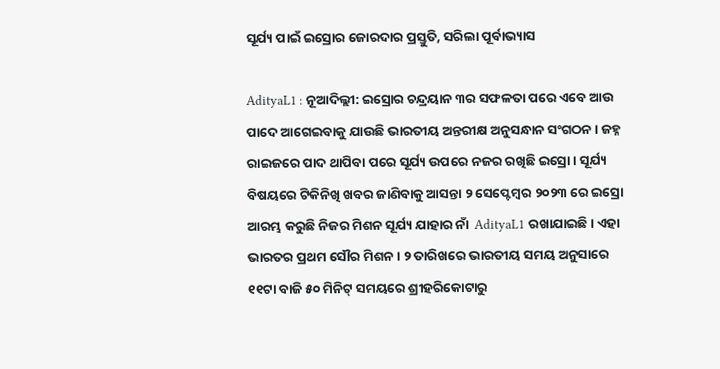ସୂର୍ଯ୍ୟ ପାଇଁ ଇସ୍ରୋର ଜୋରଦାର ପ୍ରସ୍ତୁତି, ସରିଲା ପୂର୍ବାଭ୍ୟାସ

AdityaL1 : ନୂଆଦିଲ୍ଲୀ: ଇସ୍ରୋର ଚନ୍ଦ୍ରୟାନ ୩ର ସଫଳତା ପରେ ଏବେ ଆଉ ପାଦେ ଆଗେଇବାକୁ ଯାଉଛି ଭାରତୀୟ ଅନ୍ତରୀକ୍ଷ ଅନୁସନ୍ଧାନ ସଂଗଠନ । ଜହ୍ନ ରାଇଜରେ ପାଦ ଥାପିବା ପରେ ସୂର୍ଯ୍ୟ ଉପରେ ନଜର ରଖିଛି ଇସ୍ରୋ । ସୂର୍ଯ୍ୟ ବିଷୟରେ ଟିକିନିଖି ଖବର ଜାଣିବାକୁ ଆସନ୍ତା ୨ ସେପ୍ଟେମ୍ବର ୨୦୨୩ ରେ ଇସ୍ରୋ ଆରମ୍ଭ କରୁଛି ନିଜର ମିଶନ ସୂର୍ଯ୍ୟ ଯାହାର ନାଁ  AdityaL1 ରଖାଯାଇଛି। ଏହା ଭାରତର ପ୍ରଥମ ସୌର ମିଶନ । ୨ ତାରିଖରେ ଭାରତୀୟ ସମୟ ଅନୁସାରେ ୧୧ଟା ବାଜି ୫୦ ମିନିଟ୍ ସମୟରେ ଶ୍ରୀହରିକୋଟାରୁ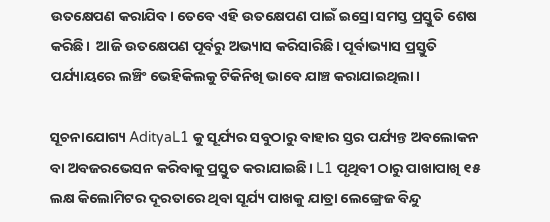ଉତକ୍ଷେପଣ କରାଯିବ। ତେବେ ଏହି ଉତକ୍ଷେପଣ ପାଇଁ ଇସ୍ରୋ ସମସ୍ତ ପ୍ରସ୍ତୁତି ଶେଷ କରିଛି।  ଆଜି ଉତକ୍ଷେପଣ ପୂର୍ବରୁ ଅଭ୍ୟାସ କରିସାରିଛି। ପୂର୍ବାଭ୍ୟାସ ପ୍ରସ୍ତୁତି ପର୍ଯ୍ୟାୟରେ ଲଞ୍ଚିଂ ଭେହିକିଲକୁ ଟିକିନିଖି ଭାବେ ଯାଞ୍ଚ କରାଯାଇଥିଲା।

ସୂଚନାଯୋଗ୍ୟ AdityaL1 କୁ ସୂର୍ଯ୍ୟର ସବୁଠାରୁ ବାହାର ସ୍ତର ପର୍ଯ୍ୟନ୍ତ ଅବଲୋକନ ବା ଅବଜରଭେସନ କରିବାକୁ ପ୍ରସ୍ତୁତ କରାଯାଇଛି। L1 ପୃଥିବୀ ଠାରୁ ପାଖାପାଖି ୧୫ ଲକ୍ଷ କିଲୋମିଟର ଦୂରତାରେ ଥିବା ସୂର୍ଯ୍ୟ ପାଖକୁ ଯାତ୍ରା ଲେଙ୍ଗ୍ରେଜ ବିନ୍ଦୁ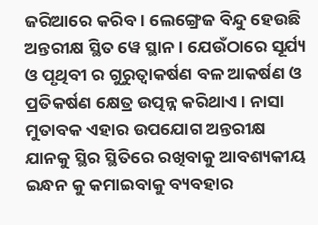ଜରିଆରେ କରିବ। ଲେଙ୍ଗ୍ରେଜ ବିନ୍ଦୁ ହେଉଛି ଅନ୍ତରୀକ୍ଷ ସ୍ଥିତ ୱେ ସ୍ଥାନ। ଯେଉଁଠାରେ ସୂର୍ଯ୍ୟ ଓ ପୃଥିବୀ ର ଗୁରୁତ୍ୱାକର୍ଷଣ ବଳ ଆକର୍ଷଣ ଓ ପ୍ରତିକର୍ଷଣ କ୍ଷେତ୍ର ଉତ୍ପନ୍ନ କରିଥାଏ। ନାସା ମୁତାବକ ଏହାର ଉପଯୋଗ ଅନ୍ତରୀକ୍ଷ ଯାନକୁ ସ୍ଥିର ସ୍ଥିତିରେ ରଖିବାକୁ ଆବଶ୍ୟକୀୟ ଇନ୍ଧନ କୁ କମାଇବାକୁ ବ୍ୟବହାର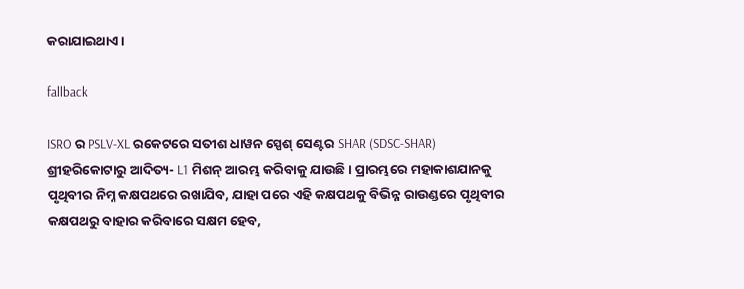କରାଯାଇଥାଏ।

fallback

ISRO ର PSLV-XL ରକେଟରେ ସତୀଶ ଧାୱନ ସ୍ପେଶ୍ ସେଣ୍ଟର SHAR (SDSC-SHAR) ଶ୍ରୀହରିକୋଟାରୁ ଆଦିତ୍ୟ- L1 ମିଶନ୍ ଆରମ୍ଭ କରିବାକୁ ଯାଉଛି। ପ୍ରାରମ୍ଭରେ ମହାକାଶଯାନକୁ ପୃଥିବୀର ନିମ୍ନ କକ୍ଷପଥରେ ରଖାଯିବ, ଯାହା ପରେ ଏହି କକ୍ଷପଥକୁ ବିଭିନ୍ନ ରାଉଣ୍ଡରେ ପୃଥିବୀର କକ୍ଷପଥରୁ ବାହାର କରିବାରେ ସକ୍ଷମ ହେବ,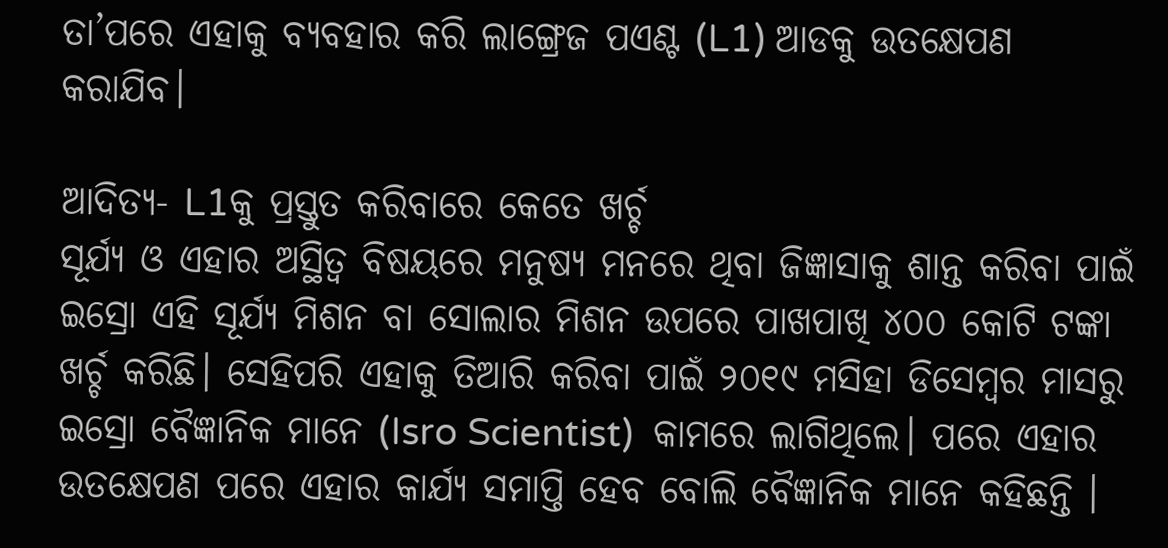ତା’ପରେ ଏହାକୁ ବ୍ୟବହାର କରି ଲାଙ୍ଗ୍ରେଜ ପଏଣ୍ଟ (L1) ଆଡକୁ ଉତକ୍ଷେପଣ କରାଯିବ।

ଆଦିତ୍ୟ- L1କୁ ପ୍ରସ୍ତୁତ କରିବାରେ କେତେ ଖର୍ଚ୍ଚ
ସୂର୍ଯ୍ୟ ଓ ଏହାର ଅସ୍ଥିତ୍ୱ ବିଷୟରେ ମନୁଷ୍ୟ ମନରେ ଥିବା ଜିଜ୍ଞାସାକୁ ଶାନ୍ତ କରିବା ପାଇଁ ଇସ୍ରୋ ଏହି ସୂର୍ଯ୍ୟ ମିଶନ ବା ସୋଲାର ମିଶନ ଉପରେ ପାଖପାଖି ୪୦୦ କୋଟି ଟଙ୍କା ଖର୍ଚ୍ଚ କରିଛି। ସେହିପରି ଏହାକୁ ତିଆରି କରିବା ପାଇଁ ୨୦୧୯ ମସିହା ଡିସେମ୍ବର ମାସରୁ ଇସ୍ରୋ ବୈଜ୍ଞାନିକ ମାନେ (Isro Scientist)  କାମରେ ଲାଗିଥିଲେ। ପରେ ଏହାର ଉତକ୍ଷେପଣ ପରେ ଏହାର କାର୍ଯ୍ୟ ସମାପ୍ତି ହେବ ବୋଲି ବୈଜ୍ଞାନିକ ମାନେ କହିଛନ୍ତି ।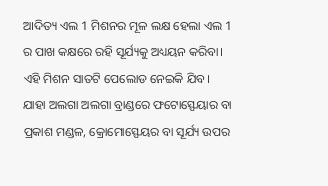ଆଦିତ୍ୟ ଏଲ 1 ମିଶନର ମୂଳ ଲକ୍ଷ ହେଲା ଏଲ 1 ର ପାଖ କକ୍ଷରେ ରହି ସୂର୍ଯ୍ୟକୁ ଅଧ୍ୟୟନ କରିବା। ଏହି ମିଶନ ସାତଟି ପେଲୋଡ ନେଇକି ଯିବ। ଯାହା ଅଲଗା ଅଲଗା ବ୍ରାଣ୍ଡରେ ଫଟୋସ୍ଫେୟାର ବା ପ୍ରକାଶ ମଣ୍ଡଳ, କ୍ରୋମୋସ୍ଫେୟର ବା ସୂର୍ଯ୍ୟ ଉପର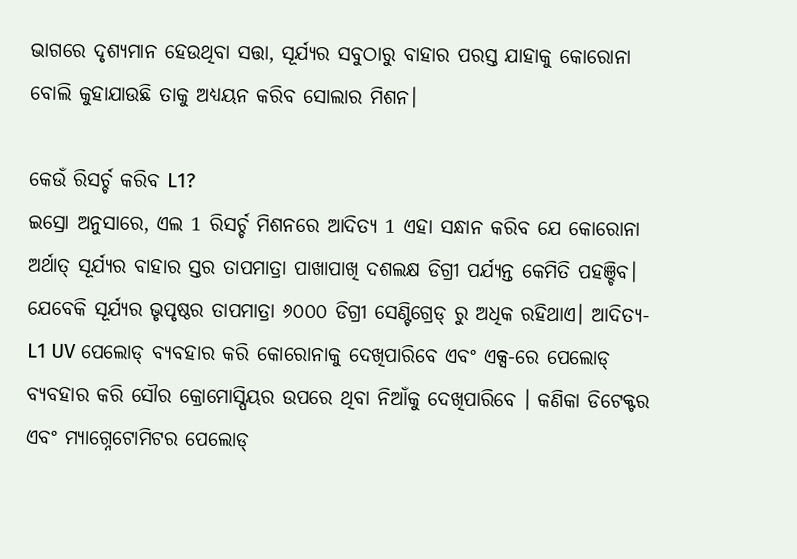ଭାଗରେ ଦୃଶ୍ୟମାନ ହେଉଥିବା ସତ୍ତା, ସୂର୍ଯ୍ୟର ସବୁଠାରୁ ବାହାର ପରସ୍ତ ଯାହାକୁ କୋରୋନା ବୋଲି କୁହାଯାଉଛି ତାକୁ ଅଧ୍ୟୟନ କରିବ ସୋଲାର ମିଶନ।

କେଉଁ ରିସର୍ଚ୍ଚ କରିବ L1?
ଇସ୍ରୋ ଅନୁସାରେ, ଏଲ 1 ରିସର୍ଚ୍ଚ ମିଶନରେ ଆଦିତ୍ୟ 1 ଏହା ସନ୍ଧାନ କରିବ ଯେ କୋରୋନା ଅର୍ଥାତ୍ ସୂର୍ଯ୍ୟର ବାହାର ସ୍ତର ତାପମାତ୍ରା ପାଖାପାଖି ଦଶଲକ୍ଷ ଡିଗ୍ରୀ ପର୍ଯ୍ୟନ୍ତ କେମିତି ପହଞ୍ଚିବ। ଯେବେକି ସୂର୍ଯ୍ୟର ଭୃପୃଷ୍ଠର ତାପମାତ୍ରା ୬୦୦୦ ଡିଗ୍ରୀ ସେଣ୍ଟିଗ୍ରେଡ୍ ରୁ ଅଧିକ ରହିଥାଏ। ଆଦିତ୍ୟ- L1 UV ପେଲୋଡ୍ ବ୍ୟବହାର କରି କୋରୋନାକୁ ଦେଖିପାରିବେ ଏବଂ ଏକ୍ସ-ରେ ପେଲୋଡ୍ ବ୍ୟବହାର କରି ସୌର କ୍ରୋମୋସ୍ପିୟର ଉପରେ ଥିବା ନିଆଁକୁ ଦେଖିପାରିବେ । କଣିକା ଡିଟେକ୍ଟର ଏବଂ ମ୍ୟାଗ୍ନେଟୋମିଟର ପେଲୋଡ୍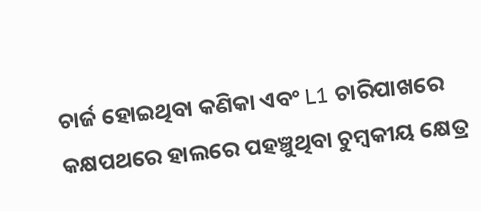ଚାର୍ଜ ହୋଇଥିବା କଣିକା ଏବଂ L1 ଚାରିପାଖରେ କକ୍ଷପଥରେ ହାଲରେ ପହଞ୍ଚୁଥିବା ଚୁମ୍ବକୀୟ କ୍ଷେତ୍ର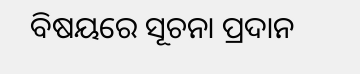ବିଷୟରେ ସୂଚନା ପ୍ରଦାନ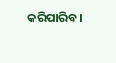କରିପାରିବ।